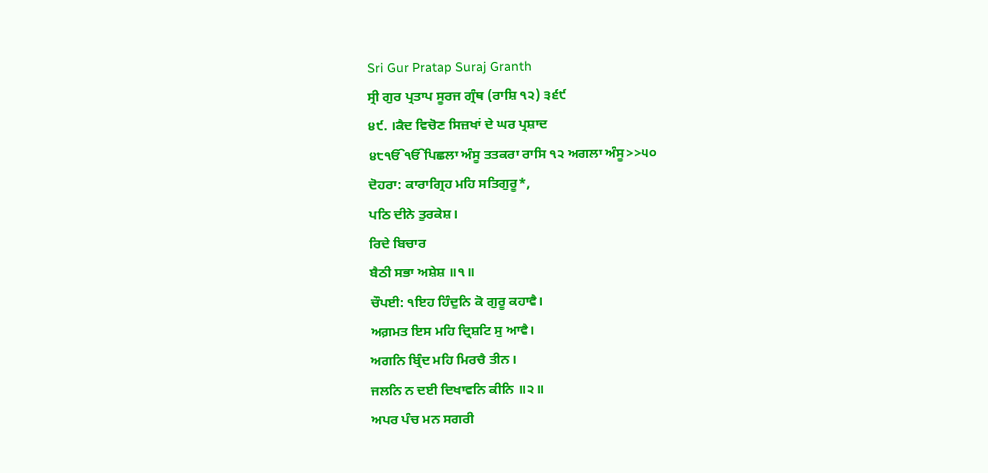Sri Gur Pratap Suraj Granth
ਸ੍ਰੀ ਗੁਰ ਪ੍ਰਤਾਪ ਸੂਰਜ ਗ੍ਰੰਥ (ਰਾਸ਼ਿ ੧੨) ੩੬੯
੪੯. ।ਕੈਦ ਵਿਚੋਣ ਸਿਜ਼ਖਾਂ ਦੇ ਘਰ ਪ੍ਰਸ਼ਾਦ
੪੮ੴੴਪਿਛਲਾ ਅੰਸੂ ਤਤਕਰਾ ਰਾਸਿ ੧੨ ਅਗਲਾ ਅੰਸੂ>>੫੦
ਦੋਹਰਾ: ਕਾਰਾਗ੍ਰਿਹ ਮਹਿ ਸਤਿਗੁਰੂ*,
ਪਠਿ ਦੀਨੇ ਤੁਰਕੇਸ਼।
ਰਿਦੇ ਬਿਚਾਰ
ਬੈਠੀ ਸਭਾ ਅਸ਼ੇਸ਼ ॥੧॥
ਚੌਪਈ: ੧ਇਹ ਹਿੰਦੁਨਿ ਕੋ ਗੁਰੂ ਕਹਾਵੈ।
ਅਗ਼ਮਤ ਇਸ ਮਹਿ ਦ੍ਰਿਸ਼ਟਿ ਸੁ ਆਵੈ।
ਅਗਨਿ ਬ੍ਰਿੰਦ ਮਹਿ ਮਿਰਚੈ ਤੀਨ।
ਜਲਨਿ ਨ ਦਈ ਦਿਖਾਵਨਿ ਕੀਨਿ ॥੨॥
ਅਪਰ ਪੰਚ ਮਨ ਸਗਰੀ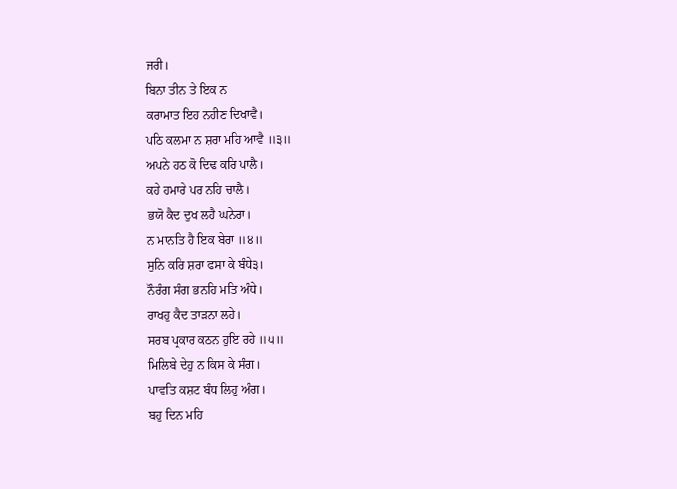ਜਰੀ।
ਬਿਨਾ ਤੀਨ ਤੇ ਇਕ ਨ
ਕਰਾਮਾਤ ਇਹ ਨਹੀਣ ਦਿਖਾਵੈ।
ਪਠਿ ਕਲਮਾ ਨ ਸ਼ਰਾ ਮਹਿ ਆਵੈ ॥੩॥
ਅਪਨੇ ਹਠ ਕੋ ਦਿਢ ਕਰਿ ਪਾਲੈ।
ਕਹੇ ਹਮਾਰੇ ਪਰ ਨਹਿ ਚਾਲੈ।
ਭਯੋ ਕੈਦ ਦੁਖ ਲਹੈ ਘਨੇਰਾ।
ਨ ਮਾਨਤਿ ਹੈ ਇਕ ਬੇਰਾ ॥੪॥
ਸੁਨਿ ਕਰਿ ਸ਼ਰਾ ਫਸਾ ਕੇ ਬੰਧੇ੩।
ਨੌਰੰਗ ਸੰਗ ਭਨਹਿ ਮਤਿ ਅੰਧੇ।
ਰਾਖਹੁ ਕੈਦ ਤਾੜਨਾ ਲਹੇ।
ਸਰਬ ਪ੍ਰਕਾਰ ਕਠਨ ਹੁਇ ਰਹੇ ॥੫॥
ਮਿਲਿਬੇ ਦੇਹੁ ਨ ਕਿਸ ਕੇ ਸੰਗ।
ਪਾਵਤਿ ਕਸ਼ਟ ਬੰਧ ਲਿਹੁ ਅੰਗ।
ਬਹੁ ਦਿਨ ਮਹਿ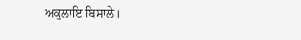ਅਕੁਲਾਇ ਬਿਸਾਲੇ।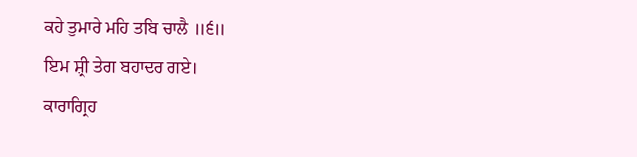ਕਹੇ ਤੁਮਾਰੇ ਮਹਿ ਤਬਿ ਚਾਲੈ ॥੬॥
ਇਮ ਸ਼੍ਰੀ ਤੇਗ ਬਹਾਦਰ ਗਏ।
ਕਾਰਾਗ੍ਰਿਹ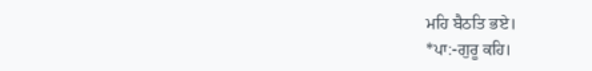ਮਹਿ ਬੈਠਤਿ ਭਏ।
*ਪਾ:-ਗੁਰੂ ਕਹਿ।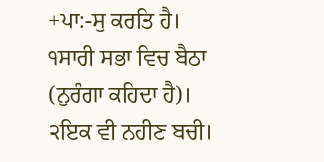+ਪਾ:-ਸੁ ਕਰਤਿ ਹੈ।
੧ਸਾਰੀ ਸਭਾ ਵਿਚ ਬੈਠਾ (ਨੁਰੰਗਾ ਕਹਿਦਾ ਹੈ)।
੨ਇਕ ਵੀ ਨਹੀਣ ਬਚੀ।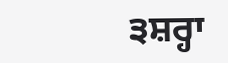੩ਸ਼ਰ੍ਹਾ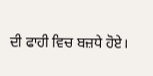ਦੀ ਫਾਹੀ ਵਿਚ ਬਜ਼ਧੇ ਹੋਏ।